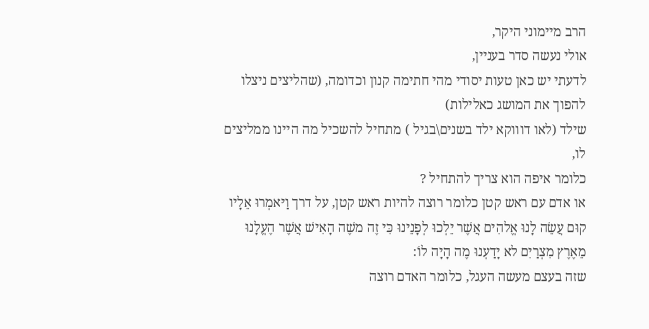הרב מיימוני היקר,
אולי נעשה סדר בעניין,
לדעתי יש כאן טעות יסודי מהי חתימה קנון וכדומה, (שהליצים ניצלו להפוך את המושג כאלילות)
שילד (לאו דוווקא ילד בשנים\בגיל ) מתחיל להשכיל מה היינו ממליצים לו,
כלומר איפה הוא צריך להתחיל ?
או אדם עם ראש קטן כלומר רוצה להיות ראש קטן, על דרך וַיּאמְרוּ אֵלָיו קוּם עֲשֵׂה לָנוּ אֱלהִים אֲשֶׁר יֵלְכוּ לְפָנֵינוּ כִּי זֶה משֶׁה הָאִישׁ אֲשֶׁר הֶעֱלָנוּ מֵאֶרֶץ מִצְרַיִם לא יָדַעְנוּ מֶה הָיָה לוֹ:
שזה בעצם מעשה העגל, כלומר האדם רוצה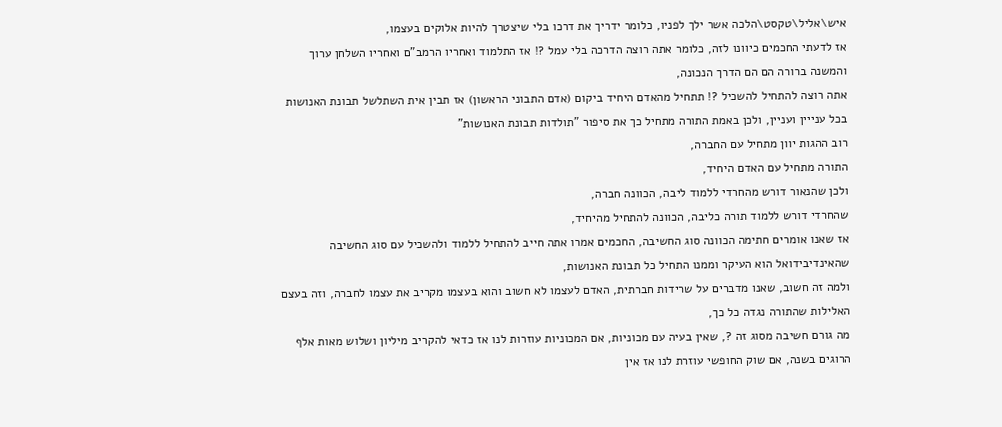איש\אליל\טקסט\הלכה אשר ילך לפניו, כלומר ידריך את דרכו בלי שיצטרך להיות אלוקים בעצמו,
אז לדעתי החכמים כיוונו לזה, כלומר אתה רוצה הדרכה בלי עמל ?! אז התלמוד ואחריו הרמב"ם ואחריו השלחן ערוך והמשנה ברורה הם הם הדרך הנכונה,
אתה רוצה להתחיל להשכיל ?! תתחיל מהאדם היחיד ביקום (אדם התבוני הראשון) אז תבין אית השתלשל תבונת האנושות בכל ענייין ועניין, ולכן באמת התורה מתחיל כך את סיפור "תולדות תבונת האנושות"
רוב ההגות יוון מתחיל עם החברה,
התורה מתחיל עם האדם היחיד,
ולכן שהנאור דורש מהחרדי ללמוד ליבה, הכוונה חברה,
שהחרדי דורש ללמוד תורה כליבה, הכוונה להתחיל מהיחיד,
אז שאנו אומרים חתימה הכוונה סוג החשיבה, החכמים אמרו אתה חייב להתחיל ללמוד ולהשכיל עם סוג החשיבה שהאינדיבידואל הוא העיקר וממנו התחיל כל תבונת האנושות,
ולמה זה חשוב, שאנו מדברים על שרידות חברתית, האדם לעצמו לא חשוב והוא בעצמו מקריב את עצמו לחברה, וזה בעצם האלילות שהתורה נגדה כל כך,
מה גורם חשיבה מסוג זה ?, שאין בעיה עם מכוניות, אם המכוניות עוזרות לנו אז כדאי להקריב מיליון ושלוש מאות אלף הרוגים בשנה, אם שוק החופשי עוזרת לנו אז אין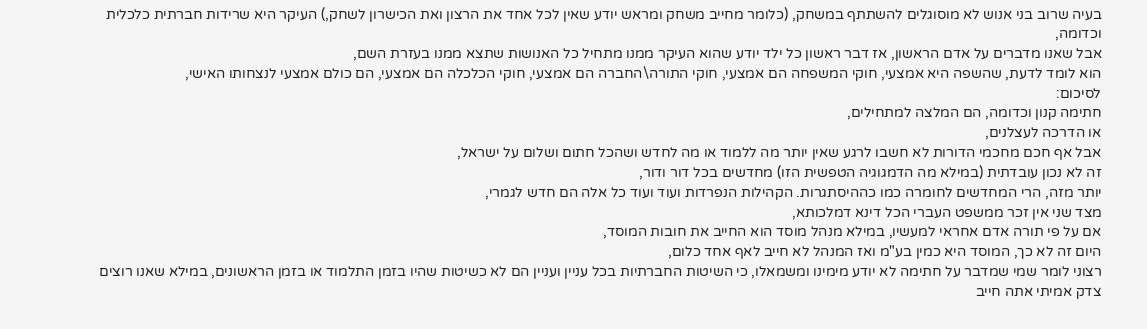בעיה שרוב בני אנוש לא מוסוגלים להשתתף במשחק, (כלומר מחייב משחק ומראש יודע שאין לכל אחד את הרצון ואת הכישרון לשחק,) העיקר היא שרידות חברתית כלכלית וכדומה,
אבל שאנו מדברים על אדם הראשון, אז דבר ראשון כל ילד יודע שהוא העיקר ממנו מתחיל כל האנושות שתצא ממנו בעזרת השם,
הוא לומד לדעת, שהשפה היא אמצעי, חוקי המשפחה הם אמצעי, חוקי התורה\החברה הם אמצעי, חוקי הכלכלה הם אמצעי, הם כולם אמצעי לנצחותו האישי,
לסיכום:
חתימה קנון וכדומה, הם המלצה למתחילים,
או הדרכה לעצלנים,
אבל אף חכם מחכמי הדורות לא חשבו לרגע שאין יותר מה ללמוד או מה לחדש ושהכל חתום ושלום על ישראל,
זה לא נכון עובדתית (במילא מה הדמגוגיה הטפשית הזו) מחדשים בכל דור ודור,
יותר מזה, הרי המחדשים לחומרה כמו כההיסתגרות. הקהילות הנפרדות ועוד ועוד כל אלה הם חדש לגמרי,
מצד שני אין זכר ממשפט העברי הכל דינא דמלכותא,
אם על פי תורה אדם אחראי למעשיו, במילא מנהל מוסד הוא החייב את חובות המוסד,
היום זה לא כך, המוסד היא כמין בע"מ ואז המנהל לא חייב לאף אחד כלום,
רצוני לומר שמי שמדבר על חתימה לא יודע מימינו ומשמאלו, כי השיטות החברתיות בכל עניין ועניין הם לא כשיטות שהיו בזמן התלמוד או בזמן הראשונים, במילא שאנו רוצים צדק אמיתי אתה חייב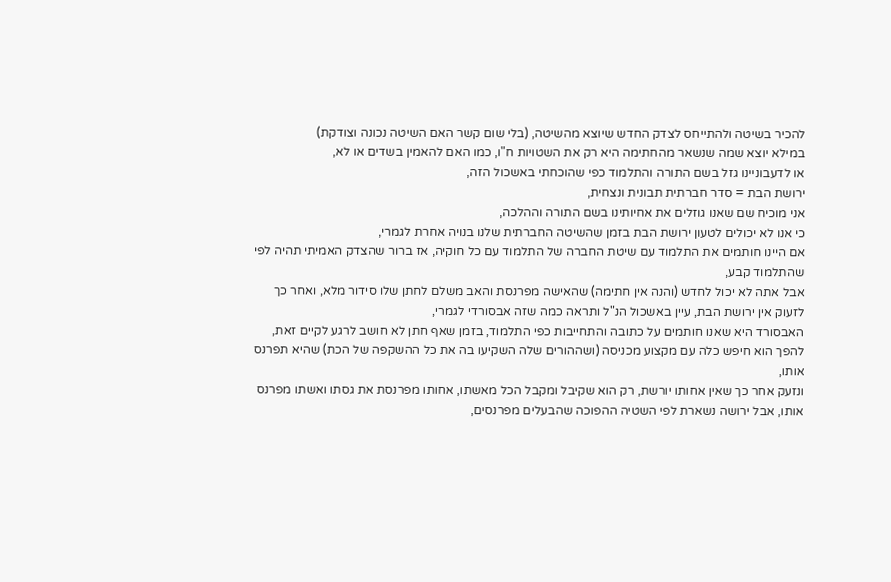להכיר בשיטה ולהתייחס לצדק החדש שיוצא מהשיטה, (בלי שום קשר האם השיטה נכונה וצודקת)
במילא יוצא שמה שנשאר מהחתימה היא רק את השטויות ח"ו, כמו האם להאמין בשדים או לא,
או לדעבוניינו גזל בשם התורה והתלמוד כפי שהוכחתי באשכול הזה,
ירושת הבת = סדר חברתית תבונית ונצחית,
אני מוכיח שם שאנו גוזלים את אחיותינו בשם התורה וההלכה,
כי אנו לא יכולים לטעון ירושת הבת בזמן שהשיטה החברתית שלנו בנויה אחרת לגמרי,
אם היינו חותמים את התלמוד עם שיטת החברה של התלמוד עם כל חוקיה, אז ברור שהצדק האמיתי תהיה לפי שהתלמוד קבע,
אבל אתה לא יכול לחדש (והנה אין חתימה) שהאישה מפרנסת והאב משלם לחתן שלו סידור מלא, ואחר כך לזעוק אין ירושת הבת, עיין באשכול הנ"ל ותראה כמה שזה אבסורדי לגמרי,
האבסורד היא שאנו חותמים על כתובה והתחייבות כפי התלמוד, בזמן שאף חתן לא חושב לרגע לקיים זאת,
להפך הוא חיפש כלה עם מקצוע מכניסה (ושההורים שלה השקיעו בה את כל ההשקפה של הכת) שהיא תפרנס אותו,
ונזעק אחר כך שאין אחותו יורשת, רק הוא שקיבל ומקבל הכל מאשתו, אחותו מפרנסת את גסתו ואשתו מפרנס אותו, אבל ירושה נשארת לפי השטיה ההפוכה שהבעלים מפרנסים,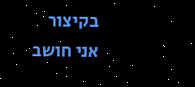בקיצור
אני חושב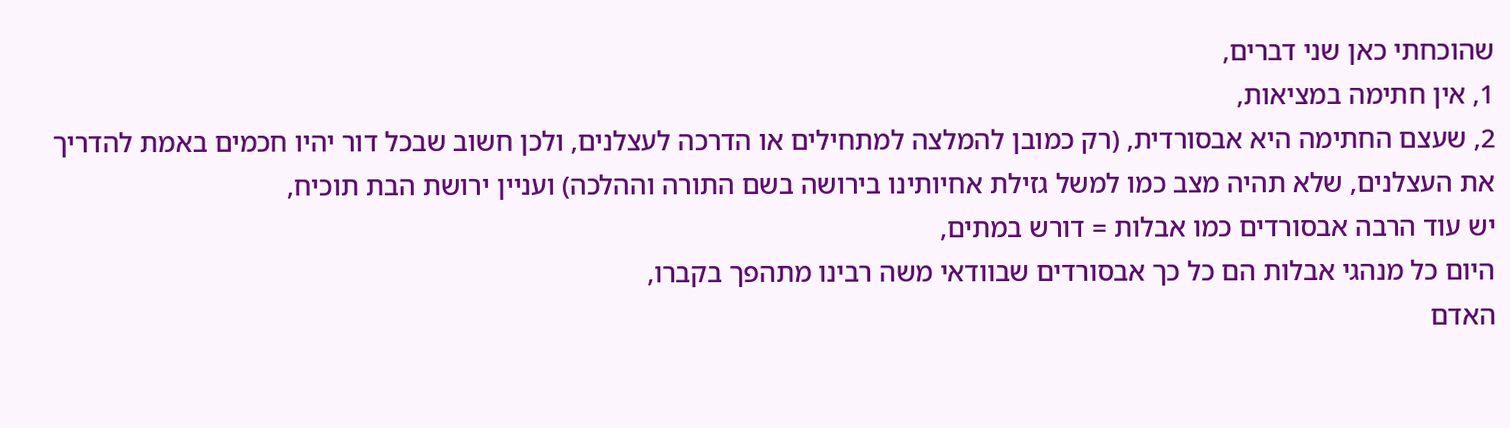שהוכחתי כאן שני דברים,
1, אין חתימה במציאות,
2, שעצם החתימה היא אבסורדית, (רק כמובן להמלצה למתחילים או הדרכה לעצלנים, ולכן חשוב שבכל דור יהיו חכמים באמת להדריך את העצלנים, שלא תהיה מצב כמו למשל גזילת אחיותינו בירושה בשם התורה וההלכה) ועניין ירושת הבת תוכיח,
יש עוד הרבה אבסורדים כמו אבלות = דורש במתים,
היום כל מנהגי אבלות הם כל כך אבסורדים שבוודאי משה רבינו מתהפך בקברו,
האדם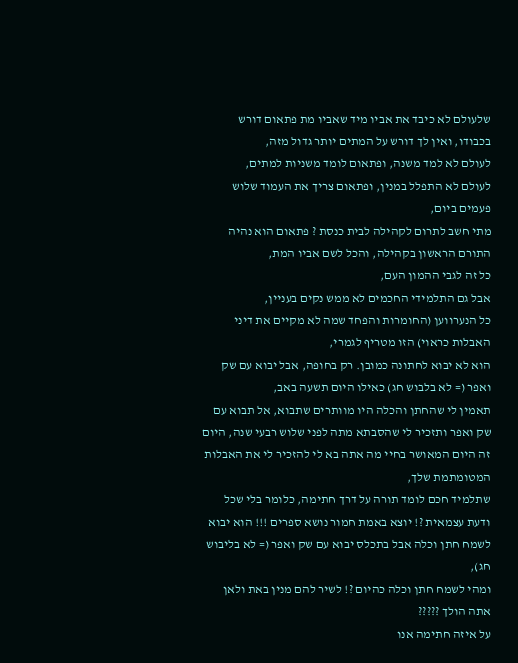שלעולם לא כיבד את אביו מיד שאביו מת פתאום דורש בכבודו, ואין לך דורש על המתים יותר גדול מזה,
לעולם לא למד משנה, ופתאום לומד משניות למתים,
לעולם לא התפלל במנין, ופתאום צריך את העמוד שלוש פעמים ביום,
מתי חשב לתרום לקהילה לבית כנסת ? פתאום הוא נהיה התורם הראשון בקהילה, והכל לשם אביו המת,
כל זה לגבי ההמון העם,
אבל גם התלמידי החכמים לא ממש נקים בעניין,
כל הנערווען (החומרות והפחד שמה לא מקיים את דיני האבלות כראוי) הזו מטריף לגמרי,
הוא לא יבוא לחתונה כמובן. רק בחופה, אבל יבוא עם שק ואפר (= לא בלבוש חג) כאילו היום תשעה באב,
תאמין לי שהחתן והכלה היו מוותרים שתבוא, אל תבוא עם שק ואפר ותזכיר לי שהסבתא מתה לפני שלוש רבעי שנה, היום זה היום המאושר בחיי מה אתה בא לי להזכיר לי את האבלות המטומתמת שלך,
שתלמיד חכם לומד תורה על דרך חתימה, כלומר בלי שכל ודעת עצמאית ?! יוצא באמת חמור נושא ספרים !!! הוא יבוא לשמח חתן וכלה אבל בתכלס יבוא עם שק ואפר (= לא בליבוש חג),
ומהי לשמח חתן וכלה כהיום ?! לשיר להם מנין באת ולאן אתה הולך ?????
על איזה חתימה אנו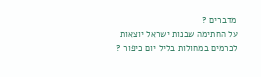מדברים ?
על החתימה שבנות ישראל יוצאות לכרמים במחולות בליל יום כיפור ?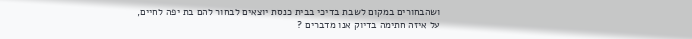ושהבחורים במקום לשבת בדיכי בבית כנסת יוצאים לבחור להם בת יפה לחיים,
על איזה חתימה בדיוק אנו מדברים ?